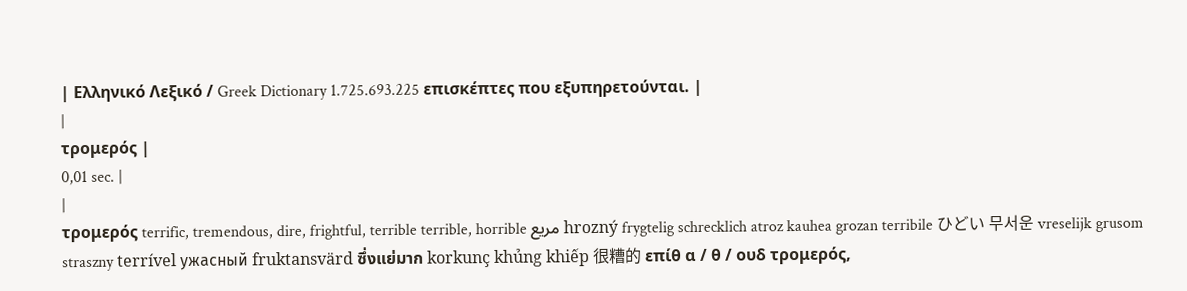| Ελληνικό Λεξικό / Greek Dictionary 1.725.693.225 επισκέπτες που εξυπηρετούνται. |
|
τρομερός |
0,01 sec. |
|
τρομερός terrific, tremendous, dire, frightful, terrible terrible, horrible مريع hrozný frygtelig schrecklich atroz kauhea grozan terribile ひどい 무서운 vreselijk grusom straszny terrível ужасный fruktansvärd ซึ่งแย่มาก korkunç khủng khiếp 很糟的 επίθ α / θ / ουδ τρομερός,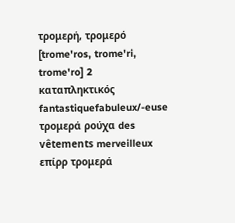τρομερή, τρομερό [trome'ros, trome'ri, trome'ro] 2 καταπληκτικός fantastiquefabuleux/-euse τρομερά ρούχα des vêtements merveilleux επίρρ τρομερά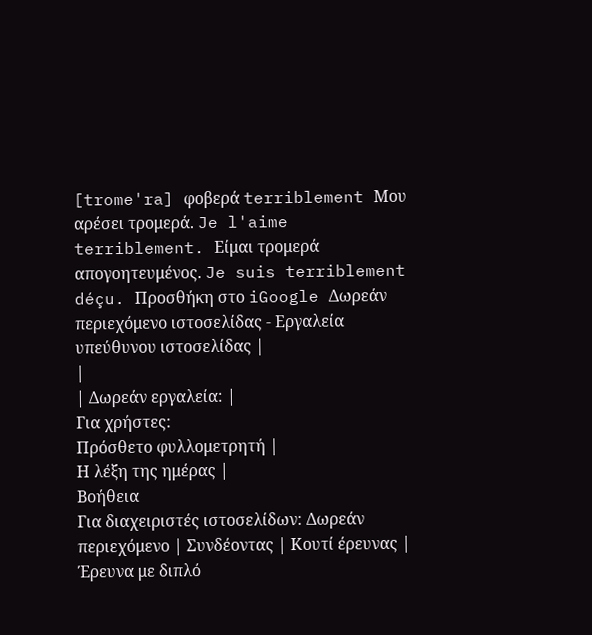[trome'ra] φοβερά terriblement Μου αρέσει τρομερά. Je l'aime terriblement. Είμαι τρομερά απογοητευμένος. Je suis terriblement déçu. Προσθήκη στο iGoogle Δωρεάν περιεχόμενο ιστοσελίδας - Εργαλεία υπεύθυνου ιστοσελίδας |
|
| Δωρεάν εργαλεία: |
Για χρήστες:
Πρόσθετο φυλλομετρητή |
Η λέξη της ημέρας |
Βοήθεια
Για διαχειριστές ιστοσελίδων: Δωρεάν περιεχόμενο | Συνδέοντας | Κουτί έρευνας | Έρευνα με διπλό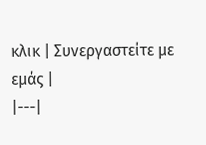κλικ | Συνεργαστείτε με εμάς |
|---|